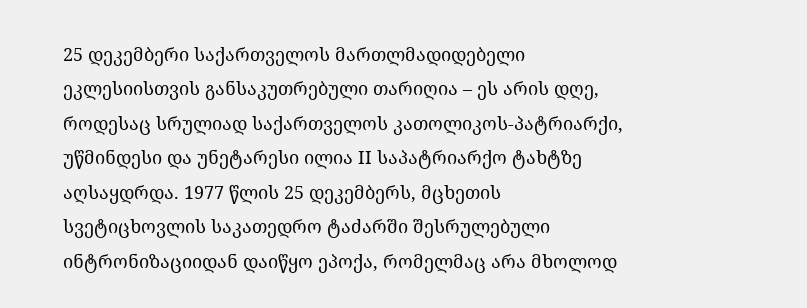25 დეკემბერი საქართველოს მართლმადიდებელი ეკლესიისთვის განსაკუთრებული თარიღია – ეს არის დღე, როდესაც სრულიად საქართველოს კათოლიკოს-პატრიარქი, უწმინდესი და უნეტარესი ილია II საპატრიარქო ტახტზე აღსაყდრდა. 1977 წლის 25 დეკემბერს, მცხეთის სვეტიცხოვლის საკათედრო ტაძარში შესრულებული ინტრონიზაციიდან დაიწყო ეპოქა, რომელმაც არა მხოლოდ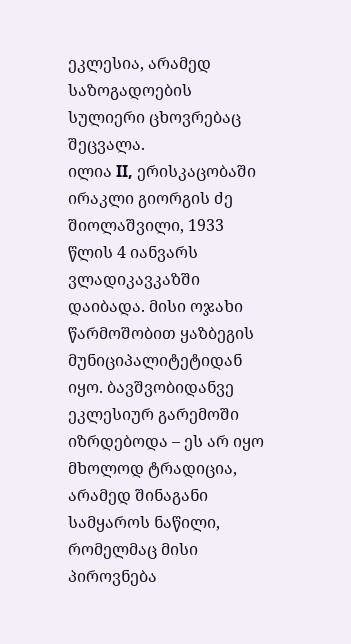ეკლესია, არამედ საზოგადოების სულიერი ცხოვრებაც შეცვალა.
ილია II, ერისკაცობაში ირაკლი გიორგის ძე შიოლაშვილი, 1933 წლის 4 იანვარს ვლადიკავკაზში დაიბადა. მისი ოჯახი წარმოშობით ყაზბეგის მუნიციპალიტეტიდან იყო. ბავშვობიდანვე ეკლესიურ გარემოში იზრდებოდა – ეს არ იყო მხოლოდ ტრადიცია, არამედ შინაგანი სამყაროს ნაწილი, რომელმაც მისი პიროვნება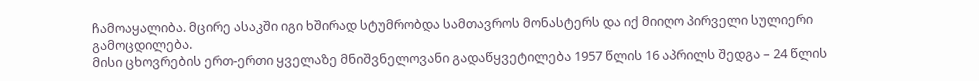ჩამოაყალიბა. მცირე ასაკში იგი ხშირად სტუმრობდა სამთავროს მონასტერს და იქ მიიღო პირველი სულიერი გამოცდილება.
მისი ცხოვრების ერთ-ერთი ყველაზე მნიშვნელოვანი გადაწყვეტილება 1957 წლის 16 აპრილს შედგა – 24 წლის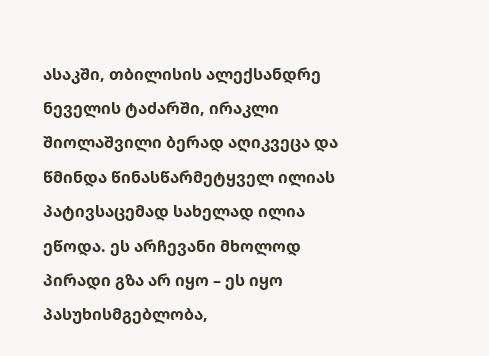ასაკში, თბილისის ალექსანდრე ნეველის ტაძარში, ირაკლი შიოლაშვილი ბერად აღიკვეცა და წმინდა წინასწარმეტყველ ილიას პატივსაცემად სახელად ილია ეწოდა. ეს არჩევანი მხოლოდ პირადი გზა არ იყო – ეს იყო პასუხისმგებლობა,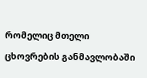რომელიც მთელი ცხოვრების განმავლობაში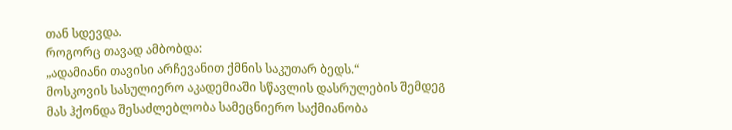თან სდევდა.
როგორც თავად ამბობდა:
„ადამიანი თავისი არჩევანით ქმნის საკუთარ ბედს.“
მოსკოვის სასულიერო აკადემიაში სწავლის დასრულების შემდეგ მას ჰქონდა შესაძლებლობა სამეცნიერო საქმიანობა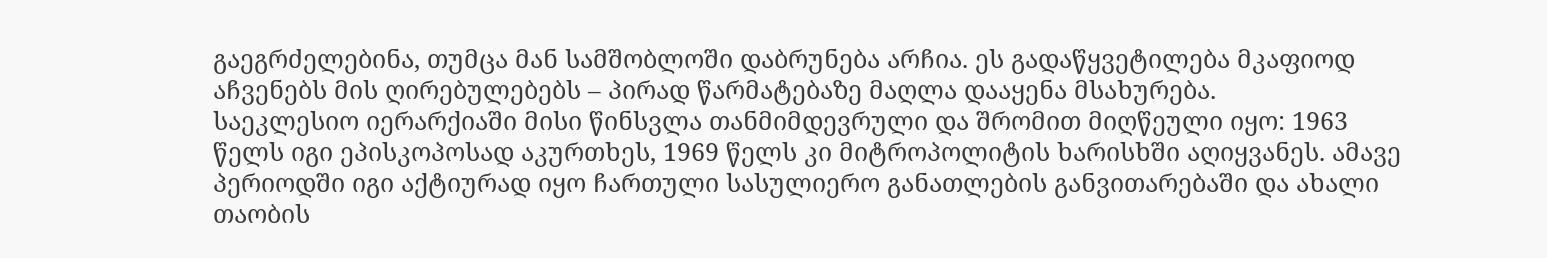გაეგრძელებინა, თუმცა მან სამშობლოში დაბრუნება არჩია. ეს გადაწყვეტილება მკაფიოდ აჩვენებს მის ღირებულებებს – პირად წარმატებაზე მაღლა დააყენა მსახურება.
საეკლესიო იერარქიაში მისი წინსვლა თანმიმდევრული და შრომით მიღწეული იყო: 1963 წელს იგი ეპისკოპოსად აკურთხეს, 1969 წელს კი მიტროპოლიტის ხარისხში აღიყვანეს. ამავე პერიოდში იგი აქტიურად იყო ჩართული სასულიერო განათლების განვითარებაში და ახალი თაობის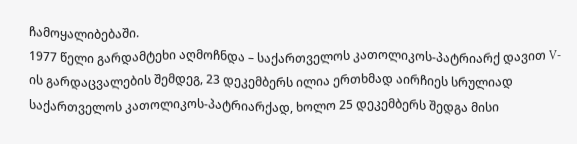ჩამოყალიბებაში.
1977 წელი გარდამტეხი აღმოჩნდა – საქართველოს კათოლიკოს-პატრიარქ დავით V-ის გარდაცვალების შემდეგ, 23 დეკემბერს ილია ერთხმად აირჩიეს სრულიად საქართველოს კათოლიკოს-პატრიარქად, ხოლო 25 დეკემბერს შედგა მისი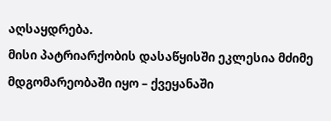აღსაყდრება.
მისი პატრიარქობის დასაწყისში ეკლესია მძიმე მდგომარეობაში იყო – ქვეყანაში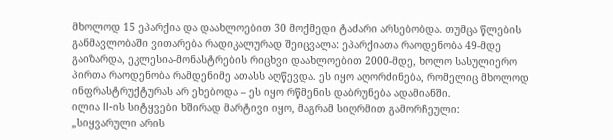მხოლოდ 15 ეპარქია და დაახლოებით 30 მოქმედი ტაძარი არსებობდა. თუმცა წლების განმავლობაში ვითარება რადიკალურად შეიცვალა: ეპარქიათა რაოდენობა 49-მდე გაიზარდა, ეკლესია-მონასტრების რიცხვი დაახლოებით 2000-მდე, ხოლო სასულიერო პირთა რაოდენობა რამდენიმე ათასს აღწევდა. ეს იყო აღორძინება, რომელიც მხოლოდ ინფრასტრუქტურას არ ეხებოდა – ეს იყო რწმენის დაბრუნება ადამიანში.
ილია II-ის სიტყვები ხშირად მარტივი იყო, მაგრამ სიღრმით გამორჩეული:
„სიყვარული არის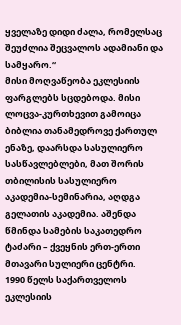ყველაზე დიდი ძალა, რომელსაც შეუძლია შეცვალოს ადამიანი და სამყარო.“
მისი მოღვაწეობა ეკლესიის ფარგლებს სცდებოდა. მისი ლოცვა-კურთხევით გამოიცა ბიბლია თანამედროვე ქართულ ენაზე, დაარსდა სასულიერო სასწავლებლები, მათ შორის თბილისის სასულიერო აკადემია-სემინარია, აღდგა გელათის აკადემია. აშენდა წმინდა სამების საკათედრო ტაძარი – ქვეყნის ერთ-ერთი მთავარი სულიერი ცენტრი.
1990 წელს საქართველოს ეკლესიის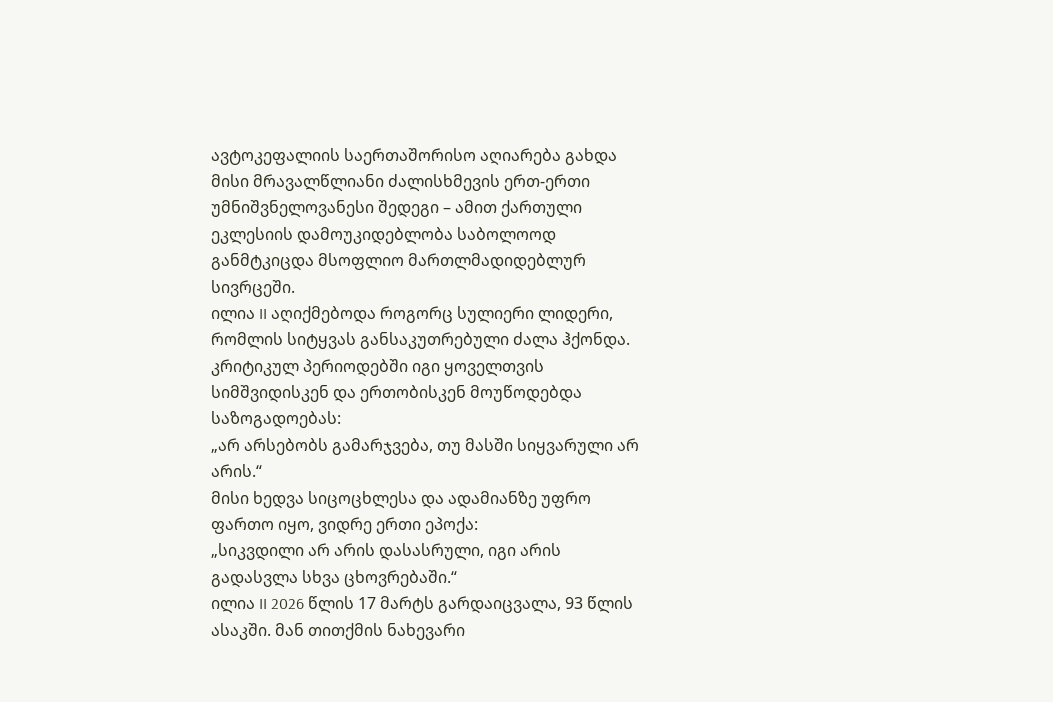ავტოკეფალიის საერთაშორისო აღიარება გახდა მისი მრავალწლიანი ძალისხმევის ერთ-ერთი უმნიშვნელოვანესი შედეგი – ამით ქართული ეკლესიის დამოუკიდებლობა საბოლოოდ განმტკიცდა მსოფლიო მართლმადიდებლურ სივრცეში.
ილია II აღიქმებოდა როგორც სულიერი ლიდერი, რომლის სიტყვას განსაკუთრებული ძალა ჰქონდა. კრიტიკულ პერიოდებში იგი ყოველთვის სიმშვიდისკენ და ერთობისკენ მოუწოდებდა საზოგადოებას:
„არ არსებობს გამარჯვება, თუ მასში სიყვარული არ არის.“
მისი ხედვა სიცოცხლესა და ადამიანზე უფრო ფართო იყო, ვიდრე ერთი ეპოქა:
„სიკვდილი არ არის დასასრული, იგი არის გადასვლა სხვა ცხოვრებაში.“
ილია II 2026 წლის 17 მარტს გარდაიცვალა, 93 წლის ასაკში. მან თითქმის ნახევარი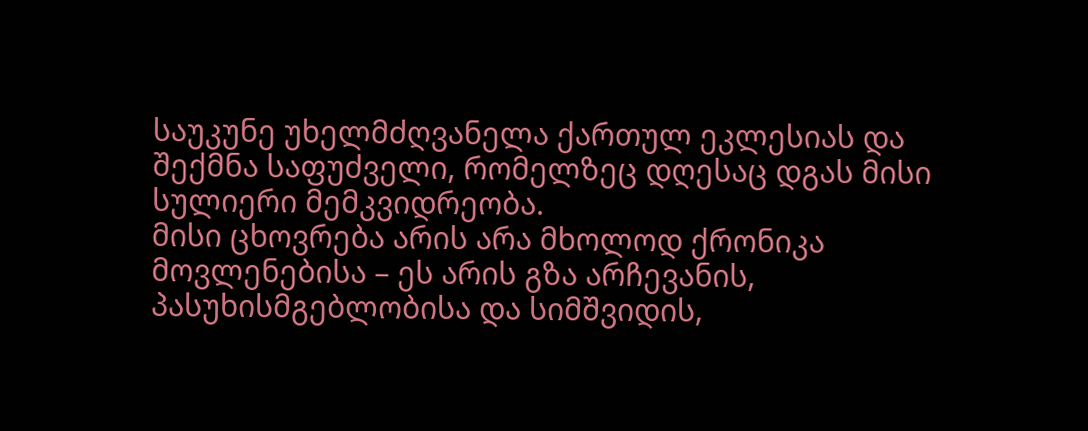საუკუნე უხელმძღვანელა ქართულ ეკლესიას და შექმნა საფუძველი, რომელზეც დღესაც დგას მისი სულიერი მემკვიდრეობა.
მისი ცხოვრება არის არა მხოლოდ ქრონიკა მოვლენებისა – ეს არის გზა არჩევანის, პასუხისმგებლობისა და სიმშვიდის,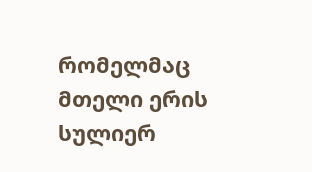რომელმაც მთელი ერის სულიერ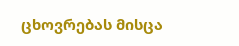ცხოვრებას მისცა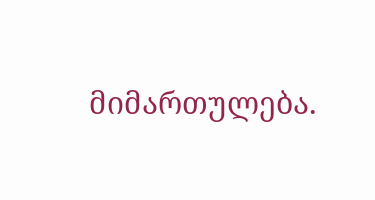მიმართულება.